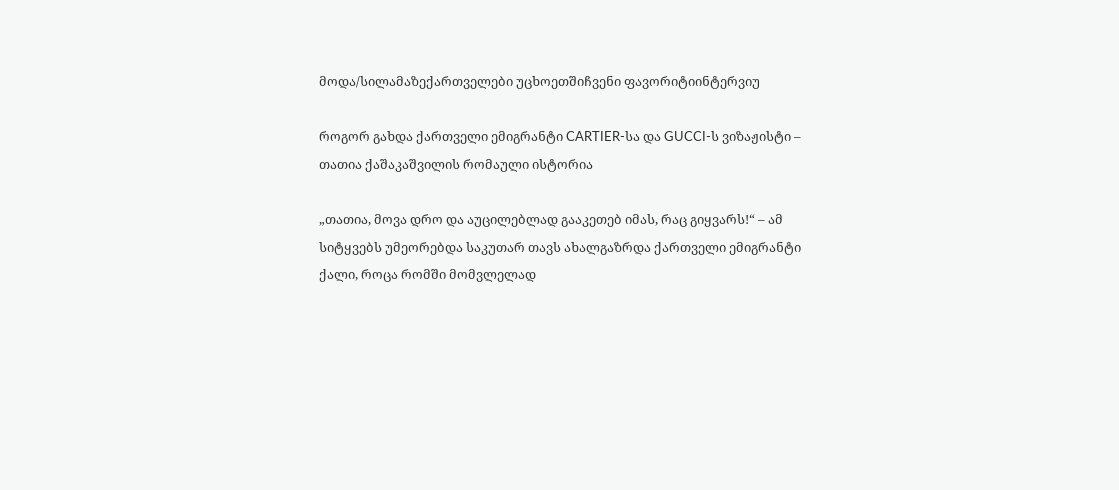მოდა/სილამაზექართველები უცხოეთშიჩვენი ფავორიტიინტერვიუ

როგორ გახდა ქართველი ემიგრანტი CARTIER-სა და GUCCI-ს ვიზაჟისტი – თათია ქაშაკაშვილის რომაული ისტორია

„თათია, მოვა დრო და აუცილებლად გააკეთებ იმას, რაც გიყვარს!“ – ამ სიტყვებს უმეორებდა საკუთარ თავს ახალგაზრდა ქართველი ემიგრანტი ქალი, როცა რომში მომვლელად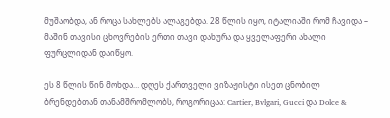მუშაობდა, ან როცა სახლებს ალაგებდა. 28 წლის იყო, იტალიაში რომ ჩავიდა – მაშინ თავისი ცხოვრების ერთი თავი დახურა და ყველაფერი ახალი ფურცლიდან დაიწყო.

ეს 8 წლის წინ მოხდა… დღეს ქართველი ვიზაჟისტი ისეთ ცნობილ ბრენდებთან თანამშრომლობს, როგორიცაა: Cartier, Bvlgari, Gucci და Dolce &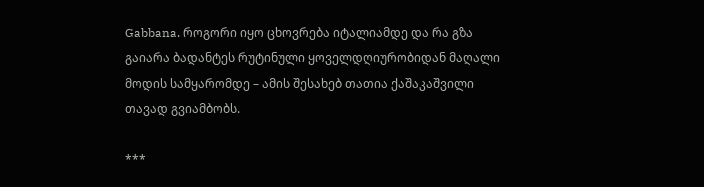Gabbana. როგორი იყო ცხოვრება იტალიამდე და რა გზა გაიარა ბადანტეს რუტინული ყოველდღიურობიდან მაღალი მოდის სამყარომდე – ამის შესახებ თათია ქაშაკაშვილი თავად გვიამბობს.

***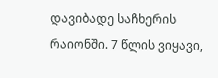დავიბადე საჩხერის რაიონში. 7 წლის ვიყავი,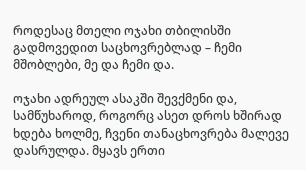როდესაც მთელი ოჯახი თბილისში გადმოვედით საცხოვრებლად – ჩემი მშობლები, მე და ჩემი და.

ოჯახი ადრეულ ასაკში შევქმენი და, სამწუხაროდ, როგორც ასეთ დროს ხშირად ხდება ხოლმე, ჩვენი თანაცხოვრება მალევე დასრულდა. მყავს ერთი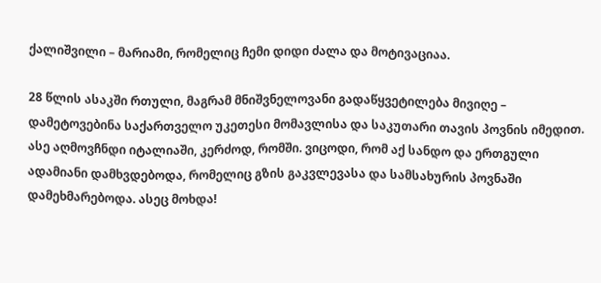ქალიშვილი – მარიამი, რომელიც ჩემი დიდი ძალა და მოტივაციაა.

28 წლის ასაკში რთული, მაგრამ მნიშვნელოვანი გადაწყვეტილება მივიღე – დამეტოვებინა საქართველო უკეთესი მომავლისა და საკუთარი თავის პოვნის იმედით. ასე აღმოვჩნდი იტალიაში, კერძოდ, რომში. ვიცოდი, რომ აქ სანდო და ერთგული ადამიანი დამხვდებოდა, რომელიც გზის გაკვლევასა და სამსახურის პოვნაში დამეხმარებოდა. ასეც მოხდა!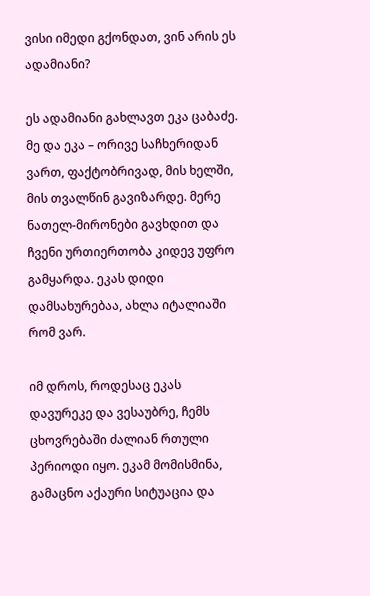ვისი იმედი გქონდათ, ვინ არის ეს ადამიანი?

ეს ადამიანი გახლავთ ეკა ცაბაძე. მე და ეკა – ორივე საჩხერიდან ვართ, ფაქტობრივად, მის ხელში, მის თვალწინ გავიზარდე. მერე ნათელ-მირონები გავხდით და ჩვენი ურთიერთობა კიდევ უფრო გამყარდა. ეკას დიდი დამსახურებაა, ახლა იტალიაში რომ ვარ.

იმ დროს, როდესაც ეკას დავურეკე და ვესაუბრე, ჩემს ცხოვრებაში ძალიან რთული პერიოდი იყო. ეკამ მომისმინა, გამაცნო აქაური სიტუაცია და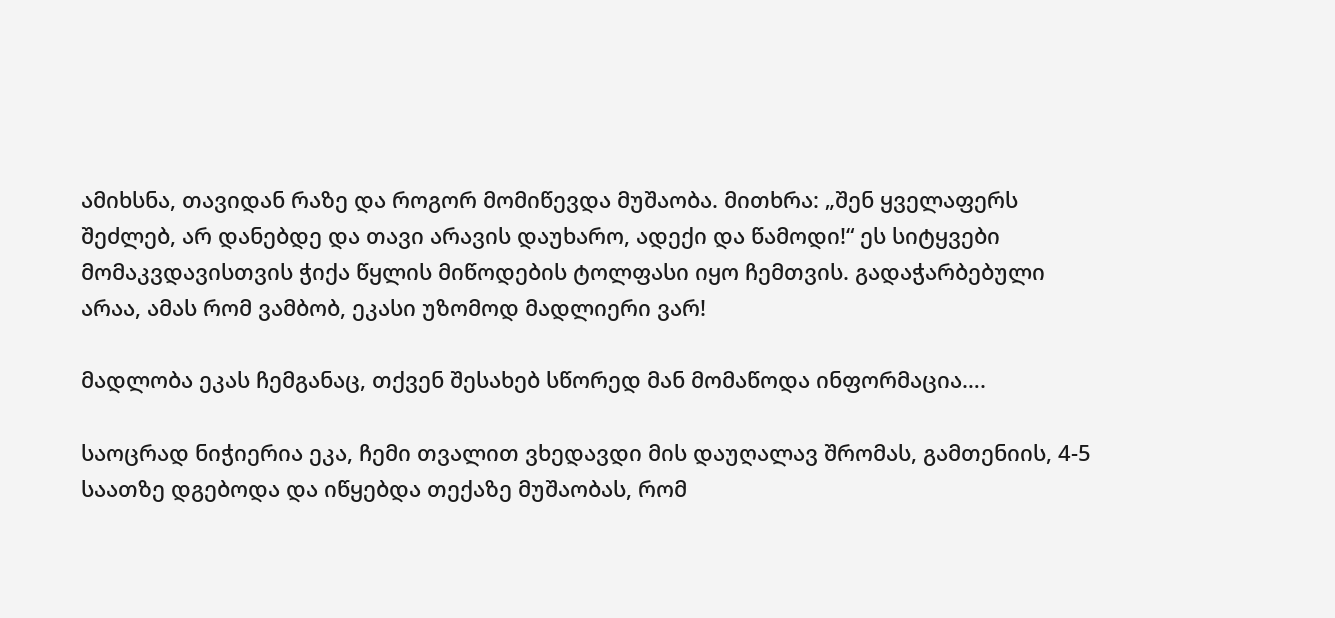ამიხსნა, თავიდან რაზე და როგორ მომიწევდა მუშაობა. მითხრა: „შენ ყველაფერს შეძლებ, არ დანებდე და თავი არავის დაუხარო, ადექი და წამოდი!“ ეს სიტყვები მომაკვდავისთვის ჭიქა წყლის მიწოდების ტოლფასი იყო ჩემთვის. გადაჭარბებული არაა, ამას რომ ვამბობ, ეკასი უზომოდ მადლიერი ვარ!

მადლობა ეკას ჩემგანაც, თქვენ შესახებ სწორედ მან მომაწოდა ინფორმაცია….

საოცრად ნიჭიერია ეკა, ჩემი თვალით ვხედავდი მის დაუღალავ შრომას, გამთენიის, 4-5 საათზე დგებოდა და იწყებდა თექაზე მუშაობას, რომ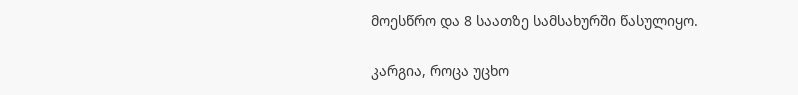მოესწრო და 8 საათზე სამსახურში წასულიყო.

კარგია, როცა უცხო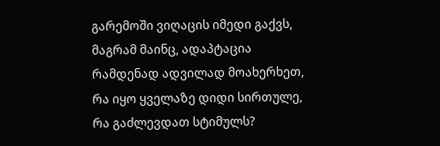გარემოში ვიღაცის იმედი გაქვს, მაგრამ მაინც, ადაპტაცია რამდენად ადვილად მოახერხეთ, რა იყო ყველაზე დიდი სირთულე, რა გაძლევდათ სტიმულს?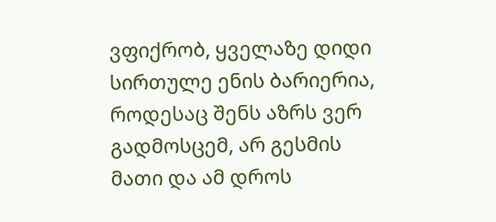ვფიქრობ, ყველაზე დიდი სირთულე ენის ბარიერია, როდესაც შენს აზრს ვერ გადმოსცემ, არ გესმის მათი და ამ დროს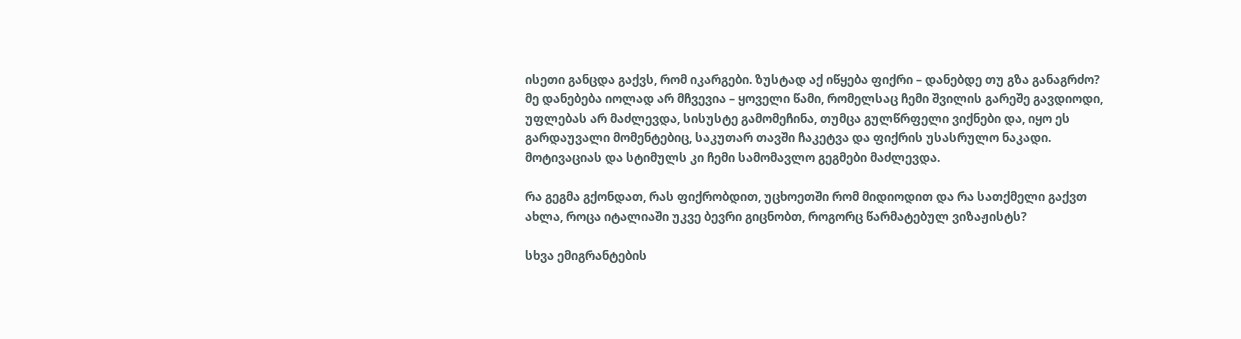ისეთი განცდა გაქვს, რომ იკარგები. ზუსტად აქ იწყება ფიქრი – დანებდე თუ გზა განაგრძო? მე დანებება იოლად არ მჩვევია – ყოველი წამი, რომელსაც ჩემი შვილის გარეშე გავდიოდი, უფლებას არ მაძლევდა, სისუსტე გამომეჩინა, თუმცა გულწრფელი ვიქნები და, იყო ეს გარდაუვალი მომენტებიც, საკუთარ თავში ჩაკეტვა და ფიქრის უსასრულო ნაკადი. მოტივაციას და სტიმულს კი ჩემი სამომავლო გეგმები მაძლევდა.

რა გეგმა გქონდათ, რას ფიქრობდით, უცხოეთში რომ მიდიოდით და რა სათქმელი გაქვთ ახლა, როცა იტალიაში უკვე ბევრი გიცნობთ, როგორც წარმატებულ ვიზაჟისტს?

სხვა ემიგრანტების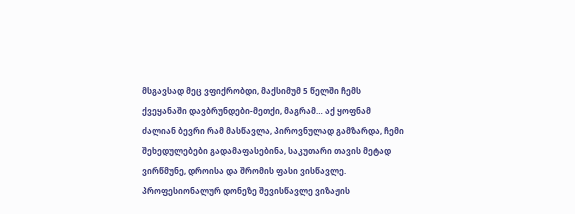მსგავსად მეც ვფიქრობდი, მაქსიმუმ 5 წელში ჩემს ქვეყანაში დავბრუნდები-მეთქი, მაგრამ… აქ ყოფნამ ძალიან ბევრი რამ მასწავლა, პიროვნულად გამზარდა, ჩემი შეხედულებები გადამაფასებინა, საკუთარი თავის მეტად ვირწმუნე, დროისა და შრომის ფასი ვისწავლე. პროფესიონალურ დონეზე შევისწავლე ვიზაჟის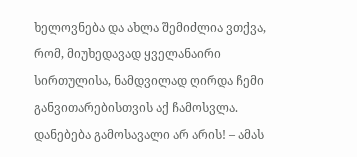ხელოვნება და ახლა შემიძლია ვთქვა, რომ, მიუხედავად ყველანაირი სირთულისა, ნამდვილად ღირდა ჩემი განვითარებისთვის აქ ჩამოსვლა. დანებება გამოსავალი არ არის! – ამას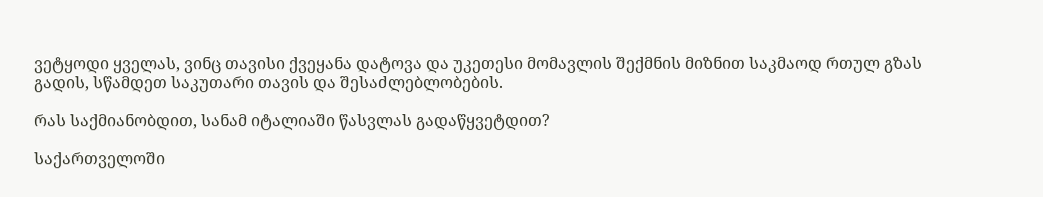ვეტყოდი ყველას, ვინც თავისი ქვეყანა დატოვა და უკეთესი მომავლის შექმნის მიზნით საკმაოდ რთულ გზას გადის, სწამდეთ საკუთარი თავის და შესაძლებლობების.

რას საქმიანობდით, სანამ იტალიაში წასვლას გადაწყვეტდით?

საქართველოში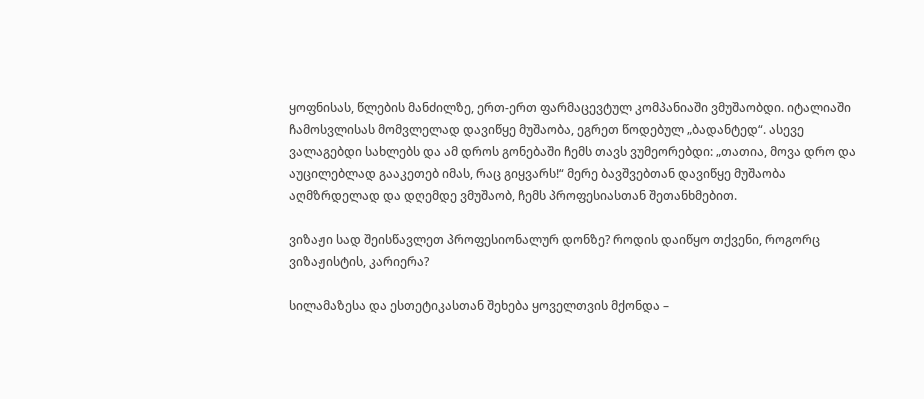ყოფნისას, წლების მანძილზე, ერთ-ერთ ფარმაცევტულ კომპანიაში ვმუშაობდი. იტალიაში ჩამოსვლისას მომვლელად დავიწყე მუშაობა, ეგრეთ წოდებულ „ბადანტედ“. ასევე ვალაგებდი სახლებს და ამ დროს გონებაში ჩემს თავს ვუმეორებდი: „თათია, მოვა დრო და აუცილებლად გააკეთებ იმას, რაც გიყვარს!“ მერე ბავშვებთან დავიწყე მუშაობა აღმზრდელად და დღემდე ვმუშაობ, ჩემს პროფესიასთან შეთანხმებით.

ვიზაჟი სად შეისწავლეთ პროფესიონალურ დონზე? როდის დაიწყო თქვენი, როგორც ვიზაჟისტის, კარიერა?

სილამაზესა და ესთეტიკასთან შეხება ყოველთვის მქონდა –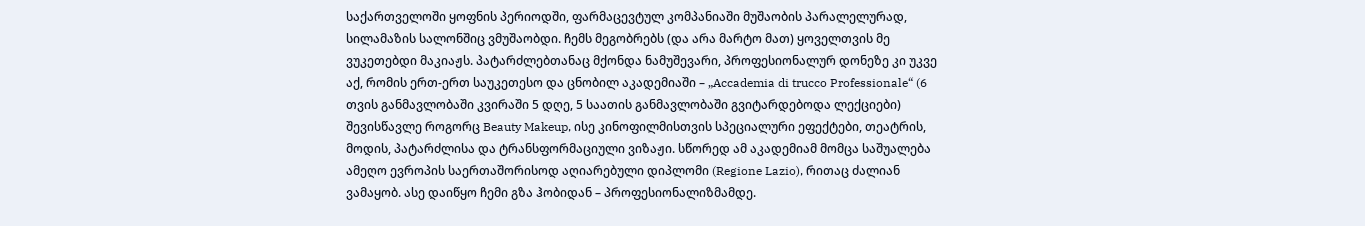საქართველოში ყოფნის პერიოდში, ფარმაცევტულ კომპანიაში მუშაობის პარალელურად, სილამაზის სალონშიც ვმუშაობდი. ჩემს მეგობრებს (და არა მარტო მათ) ყოველთვის მე ვუკეთებდი მაკიაჟს. პატარძლებთანაც მქონდა ნამუშევარი, პროფესიონალურ დონეზე კი უკვე აქ, რომის ერთ-ერთ საუკეთესო და ცნობილ აკადემიაში – „Accademia di trucco Professionale“ (6 თვის განმავლობაში კვირაში 5 დღე, 5 საათის განმავლობაში გვიტარდებოდა ლექციები) შევისწავლე როგორც Beauty Makeup, ისე კინოფილმისთვის სპეციალური ეფექტები, თეატრის, მოდის, პატარძლისა და ტრანსფორმაციული ვიზაჟი. სწორედ ამ აკადემიამ მომცა საშუალება ამეღო ევროპის საერთაშორისოდ აღიარებული დიპლომი (Regione Lazio), რითაც ძალიან ვამაყობ. ასე დაიწყო ჩემი გზა ჰობიდან – პროფესიონალიზმამდე.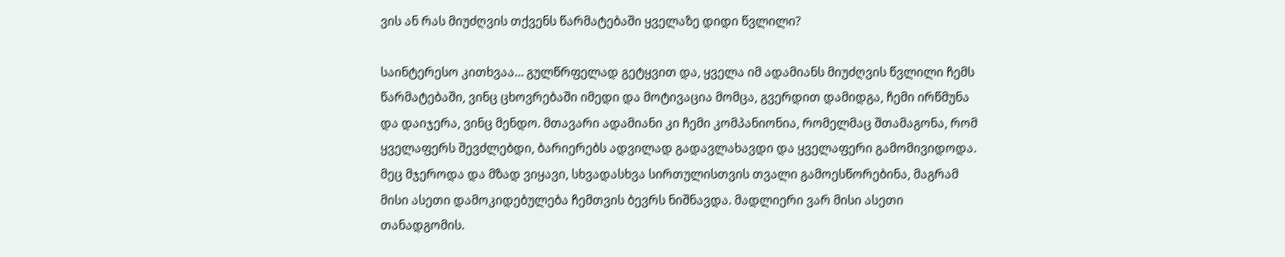ვის ან რას მიუძღვის თქვენს წარმატებაში ყველაზე დიდი წვლილი?

საინტერესო კითხვაა… გულწრფელად გეტყვით და, ყველა იმ ადამიანს მიუძღვის წვლილი ჩემს წარმატებაში, ვინც ცხოვრებაში იმედი და მოტივაცია მომცა, გვერდით დამიდგა, ჩემი ირწმუნა და დაიჯერა, ვინც მენდო. მთავარი ადამიანი კი ჩემი კომპანიონია, რომელმაც შთამაგონა, რომ ყველაფერს შევძლებდი, ბარიერებს ადვილად გადავლახავდი და ყველაფერი გამომივიდოდა. მეც მჯეროდა და მზად ვიყავი, სხვადასხვა სირთულისთვის თვალი გამოესწორებინა, მაგრამ მისი ასეთი დამოკიდებულება ჩემთვის ბევრს ნიშნავდა. მადლიერი ვარ მისი ასეთი თანადგომის.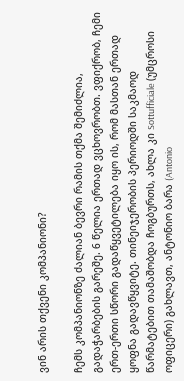ვინ არის თქვენი კომპანიონი?

ჩემს კომპანიონზე ძალიან ბევრი რამის თქმა შემიძლია, გადაჭარბების გარეშე. 6 წელია ერთად ვცხოვრობთ. ვფიქრობ, ჩემი ერთ-ერთი სწორი გადაწყვეტილება იყო ის, რომ მასთან ერთად ყოფნა გადავწყვიტე. თინეიჯერობის პერიოდში საკმაოდ წარმატებით თამაშობდა ჩოგბურთს, ახლა კი Sottufficiale (უმცროსი ოფიცერი) გახლავთ, ანტონიო ბარა (Antonio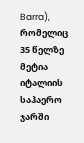Barra), რომელიც 35 წელზე მეტია იტალიის საჰაერო ჯარში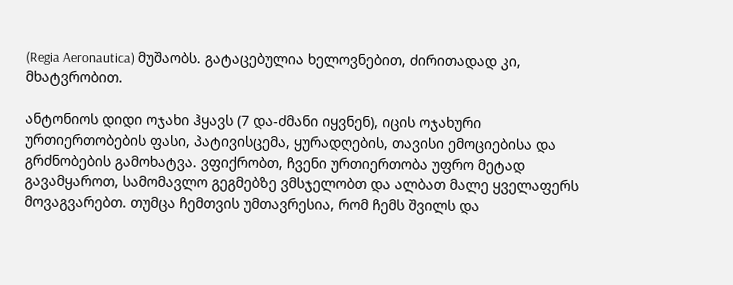(Regia Aeronautica) მუშაობს. გატაცებულია ხელოვნებით, ძირითადად კი, მხატვრობით.

ანტონიოს დიდი ოჯახი ჰყავს (7 და-ძმანი იყვნენ), იცის ოჯახური ურთიერთობების ფასი, პატივისცემა, ყურადღების, თავისი ემოციებისა და გრძნობების გამოხატვა. ვფიქრობთ, ჩვენი ურთიერთობა უფრო მეტად გავამყაროთ, სამომავლო გეგმებზე ვმსჯელობთ და ალბათ მალე ყველაფერს მოვაგვარებთ. თუმცა ჩემთვის უმთავრესია, რომ ჩემს შვილს და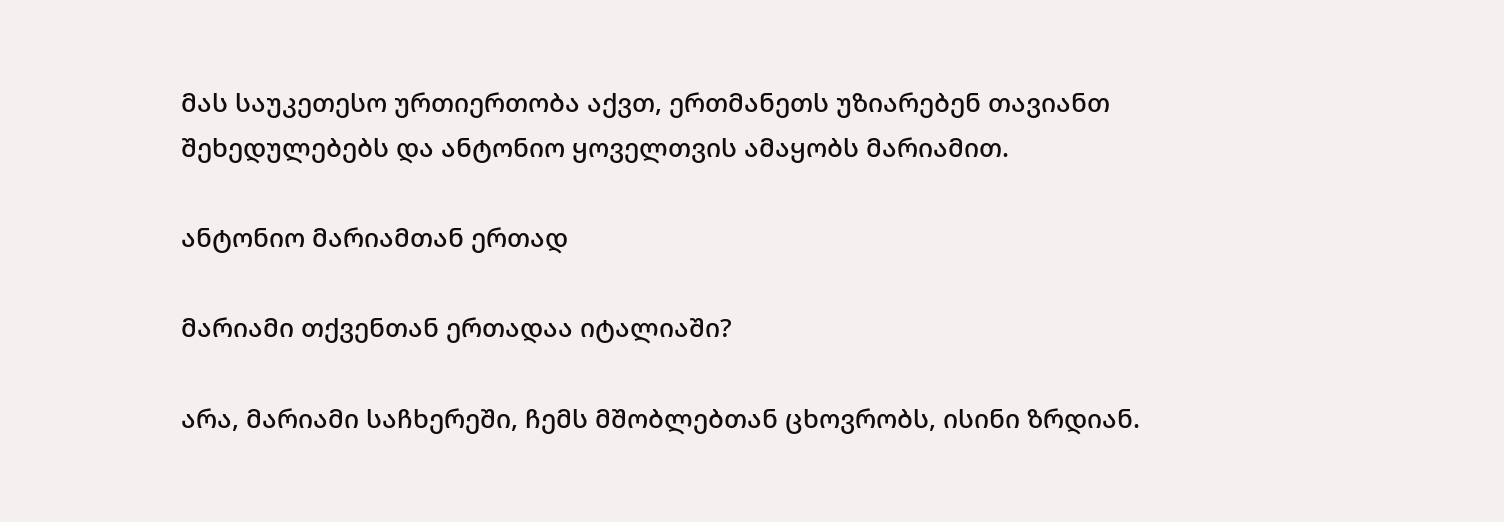მას საუკეთესო ურთიერთობა აქვთ, ერთმანეთს უზიარებენ თავიანთ შეხედულებებს და ანტონიო ყოველთვის ამაყობს მარიამით.

ანტონიო მარიამთან ერთად

მარიამი თქვენთან ერთადაა იტალიაში?

არა, მარიამი საჩხერეში, ჩემს მშობლებთან ცხოვრობს, ისინი ზრდიან.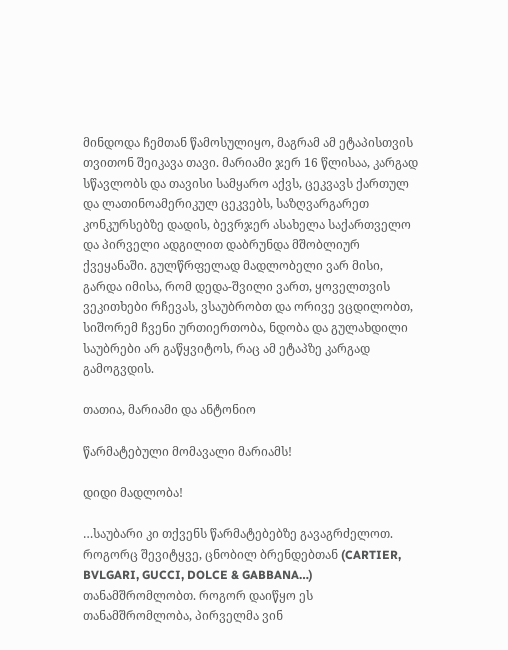მინდოდა ჩემთან წამოსულიყო, მაგრამ ამ ეტაპისთვის თვითონ შეიკავა თავი. მარიამი ჯერ 16 წლისაა, კარგად სწავლობს და თავისი სამყარო აქვს, ცეკვავს ქართულ და ლათინოამერიკულ ცეკვებს, საზღვარგარეთ კონკურსებზე დადის, ბევრჯერ ასახელა საქართველო და პირველი ადგილით დაბრუნდა მშობლიურ ქვეყანაში. გულწრფელად მადლობელი ვარ მისი, გარდა იმისა, რომ დედა-შვილი ვართ, ყოველთვის ვეკითხები რჩევას, ვსაუბრობთ და ორივე ვცდილობთ, სიშორემ ჩვენი ურთიერთობა, ნდობა და გულახდილი საუბრები არ გაწყვიტოს, რაც ამ ეტაპზე კარგად გამოგვდის.

თათია, მარიამი და ანტონიო

წარმატებული მომავალი მარიამს!

დიდი მადლობა!

…საუბარი კი თქვენს წარმატებებზე გავაგრძელოთ. როგორც შევიტყვე, ცნობილ ბრენდებთან (CARTIER, BVLGARI, GUCCI, DOLCE & GABBANA…) თანამშრომლობთ. როგორ დაიწყო ეს თანამშრომლობა, პირველმა ვინ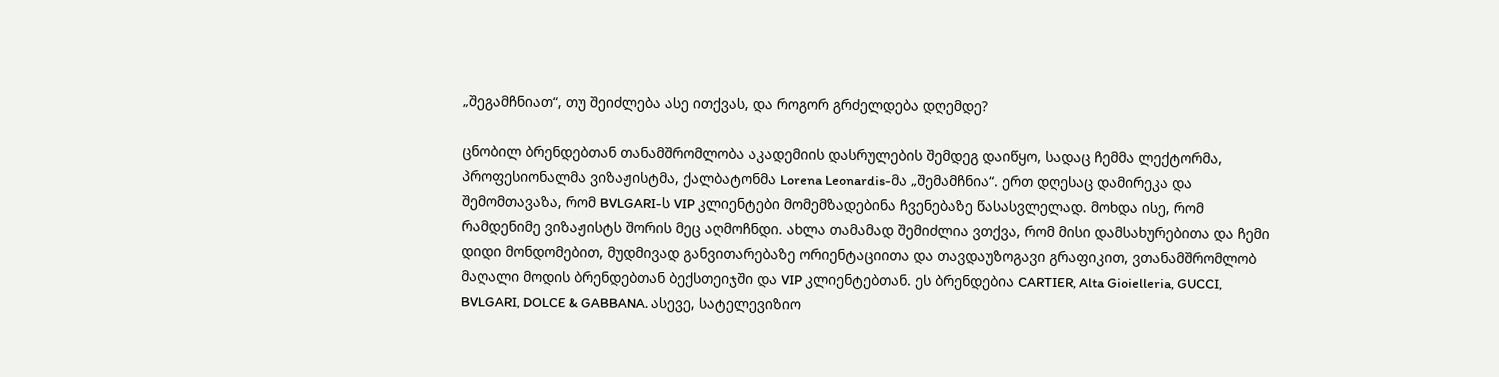„შეგამჩნიათ“, თუ შეიძლება ასე ითქვას, და როგორ გრძელდება დღემდე?

ცნობილ ბრენდებთან თანამშრომლობა აკადემიის დასრულების შემდეგ დაიწყო, სადაც ჩემმა ლექტორმა, პროფესიონალმა ვიზაჟისტმა, ქალბატონმა Lorena Leonardis-მა „შემამჩნია“. ერთ დღესაც დამირეკა და შემომთავაზა, რომ BVLGARI-ს VIP კლიენტები მომემზადებინა ჩვენებაზე წასასვლელად. მოხდა ისე, რომ რამდენიმე ვიზაჟისტს შორის მეც აღმოჩნდი. ახლა თამამად შემიძლია ვთქვა, რომ მისი დამსახურებითა და ჩემი დიდი მონდომებით, მუდმივად განვითარებაზე ორიენტაციითა და თავდაუზოგავი გრაფიკით, ვთანამშრომლობ მაღალი მოდის ბრენდებთან ბექსთეიჯში და VIP კლიენტებთან. ეს ბრენდებია CARTIER, Alta Gioielleria, GUCCI, BVLGARI, DOLCE & GABBANA. ასევე, სატელევიზიო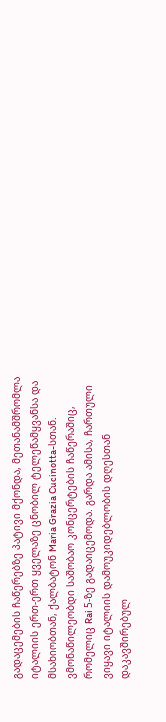გადაცემების ჩაწერებზე პატივი მქონდა, მეთანამშრომლა იტალიის ერთ-ერთ ყველაზე ცნობილ ტელეწამყვანსა და მსახიობთან, ქალბატონ Maria Grazia Cucinotta-სთან. ვმონაწილეობდი საშობაო კონცერტების ჩაწერაშიც, რომელიც Rai 5-ზე გადაიცემოდა. გარდა ამისა, ჩართული ვიყავი იტალიის დამოუკიდებლობის დღესთან დაკავშირებულ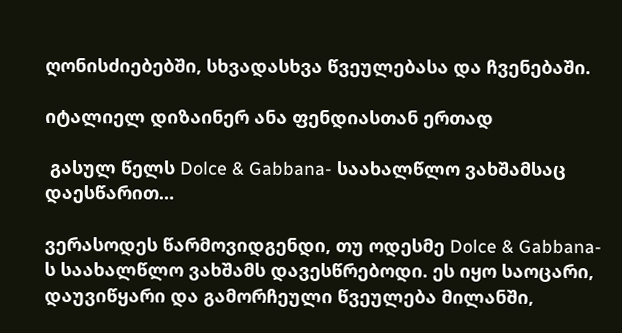ღონისძიებებში, სხვადასხვა წვეულებასა და ჩვენებაში.

იტალიელ დიზაინერ ანა ფენდიასთან ერთად

 გასულ წელს Dolce & Gabbana- საახალწლო ვახშამსაც დაესწარით…

ვერასოდეს წარმოვიდგენდი, თუ ოდესმე Dolce & Gabbana-ს საახალწლო ვახშამს დავესწრებოდი. ეს იყო საოცარი, დაუვიწყარი და გამორჩეული წვეულება მილანში,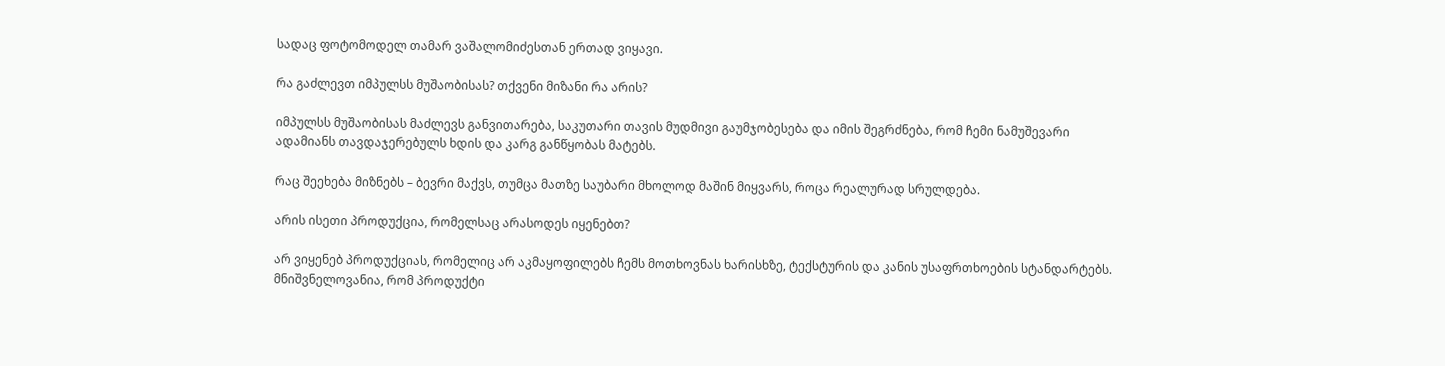სადაც ფოტომოდელ თამარ ვაშალომიძესთან ერთად ვიყავი.

რა გაძლევთ იმპულსს მუშაობისას? თქვენი მიზანი რა არის?

იმპულსს მუშაობისას მაძლევს განვითარება, საკუთარი თავის მუდმივი გაუმჯობესება და იმის შეგრძნება, რომ ჩემი ნამუშევარი ადამიანს თავდაჯერებულს ხდის და კარგ განწყობას მატებს.

რაც შეეხება მიზნებს – ბევრი მაქვს, თუმცა მათზე საუბარი მხოლოდ მაშინ მიყვარს, როცა რეალურად სრულდება.

არის ისეთი პროდუქცია, რომელსაც არასოდეს იყენებთ?

არ ვიყენებ პროდუქციას, რომელიც არ აკმაყოფილებს ჩემს მოთხოვნას ხარისხზე, ტექსტურის და კანის უსაფრთხოების სტანდარტებს. მნიშვნელოვანია, რომ პროდუქტი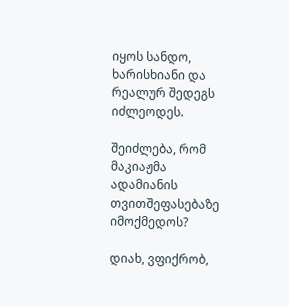იყოს სანდო, ხარისხიანი და რეალურ შედეგს იძლეოდეს.

შეიძლება, რომ მაკიაჟმა ადამიანის თვითშეფასებაზე იმოქმედოს?

დიახ, ვფიქრობ,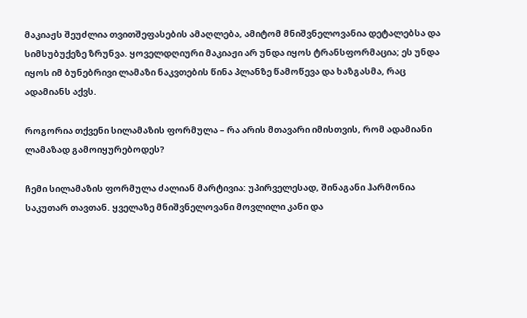მაკიაჟს შეუძლია თვითშეფასების ამაღლება, ამიტომ მნიშვნელოვანია დეტალებსა და სიმსუბუქეზე ზრუნვა. ყოველდღიური მაკიაჟი არ უნდა იყოს ტრანსფორმაცია; ეს უნდა იყოს იმ ბუნებრივი ლამაზი ნაკვთების წინა პლანზე წამოწევა და ხაზგასმა, რაც ადამიანს აქვს.

როგორია თქვენი სილამაზის ფორმულა – რა არის მთავარი იმისთვის, რომ ადამიანი ლამაზად გამოიყურებოდეს?

ჩემი სილამაზის ფორმულა ძალიან მარტივია: უპირველესად, შინაგანი ჰარმონია საკუთარ თავთან. ყველაზე მნიშვნელოვანი მოვლილი კანი და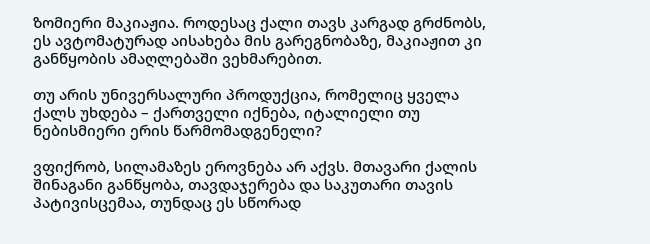ზომიერი მაკიაჟია. როდესაც ქალი თავს კარგად გრძნობს, ეს ავტომატურად აისახება მის გარეგნობაზე, მაკიაჟით კი განწყობის ამაღლებაში ვეხმარებით.

თუ არის უნივერსალური პროდუქცია, რომელიც ყველა ქალს უხდება – ქართველი იქნება, იტალიელი თუ ნებისმიერი ერის წარმომადგენელი?

ვფიქრობ, სილამაზეს ეროვნება არ აქვს. მთავარი ქალის შინაგანი განწყობა, თავდაჯერება და საკუთარი თავის პატივისცემაა, თუნდაც ეს სწორად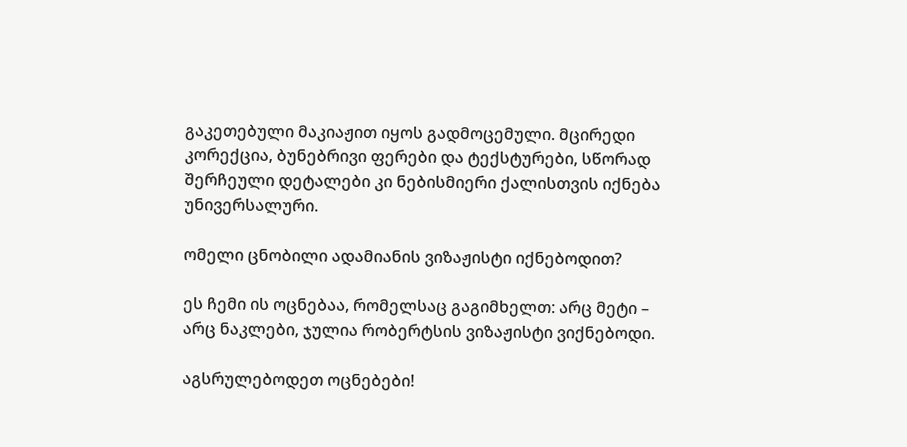გაკეთებული მაკიაჟით იყოს გადმოცემული. მცირედი კორექცია, ბუნებრივი ფერები და ტექსტურები, სწორად შერჩეული დეტალები კი ნებისმიერი ქალისთვის იქნება უნივერსალური.

ომელი ცნობილი ადამიანის ვიზაჟისტი იქნებოდით?

ეს ჩემი ის ოცნებაა, რომელსაც გაგიმხელთ: არც მეტი – არც ნაკლები, ჯულია რობერტსის ვიზაჟისტი ვიქნებოდი.

აგსრულებოდეთ ოცნებები!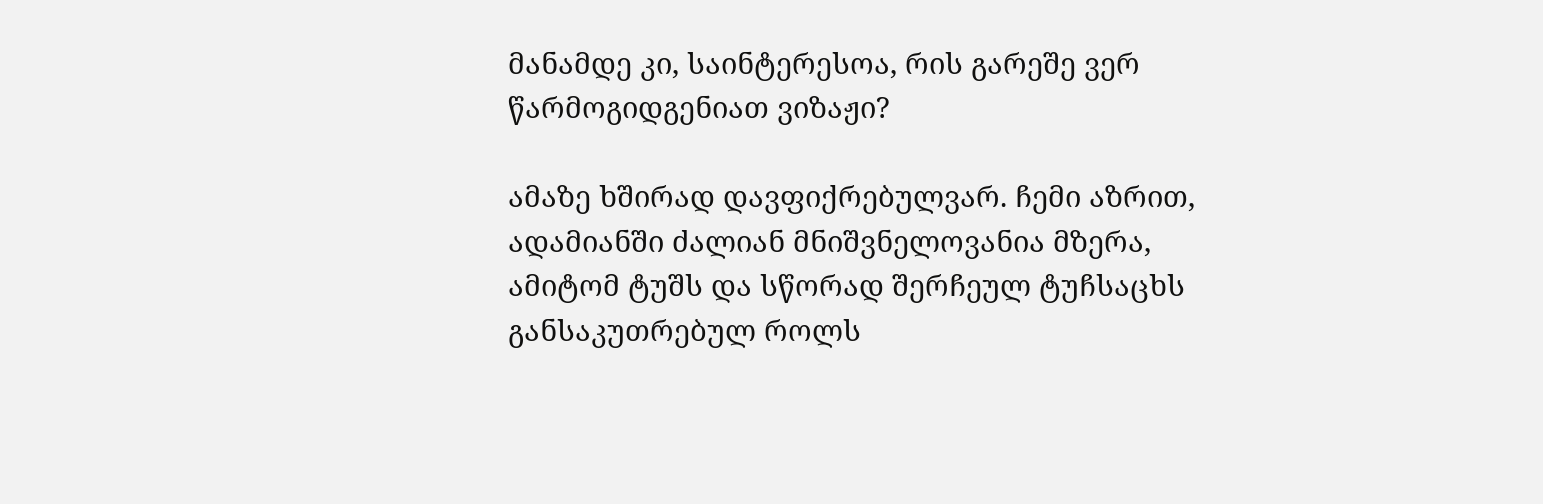მანამდე კი, საინტერესოა, რის გარეშე ვერ წარმოგიდგენიათ ვიზაჟი?

ამაზე ხშირად დავფიქრებულვარ. ჩემი აზრით, ადამიანში ძალიან მნიშვნელოვანია მზერა, ამიტომ ტუშს და სწორად შერჩეულ ტუჩსაცხს განსაკუთრებულ როლს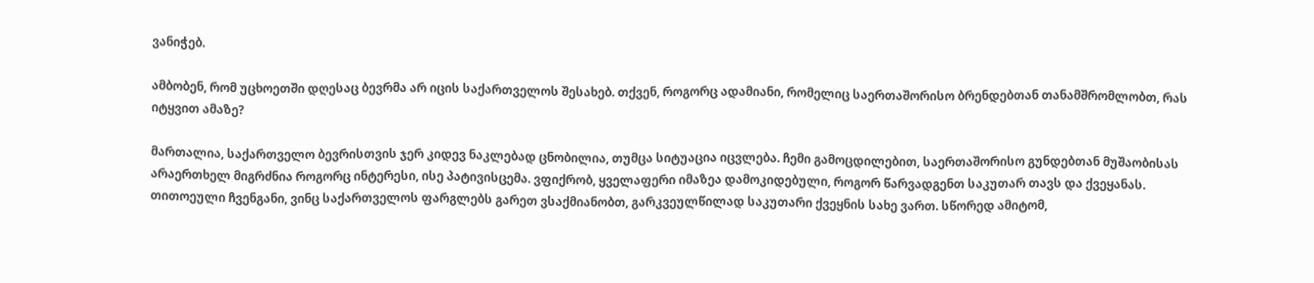ვანიჭებ.

ამბობენ, რომ უცხოეთში დღესაც ბევრმა არ იცის საქართველოს შესახებ. თქვენ, როგორც ადამიანი, რომელიც საერთაშორისო ბრენდებთან თანამშრომლობთ, რას იტყვით ამაზე?

მართალია, საქართველო ბევრისთვის ჯერ კიდევ ნაკლებად ცნობილია, თუმცა სიტუაცია იცვლება. ჩემი გამოცდილებით, საერთაშორისო გუნდებთან მუშაობისას არაერთხელ მიგრძნია როგორც ინტერესი, ისე პატივისცემა. ვფიქრობ, ყველაფერი იმაზეა დამოკიდებული, როგორ წარვადგენთ საკუთარ თავს და ქვეყანას. თითოეული ჩვენგანი, ვინც საქართველოს ფარგლებს გარეთ ვსაქმიანობთ, გარკვეულწილად საკუთარი ქვეყნის სახე ვართ. სწორედ ამიტომ,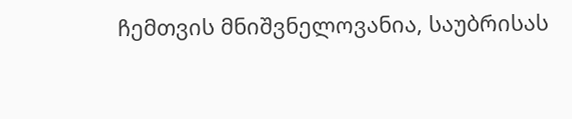ჩემთვის მნიშვნელოვანია, საუბრისას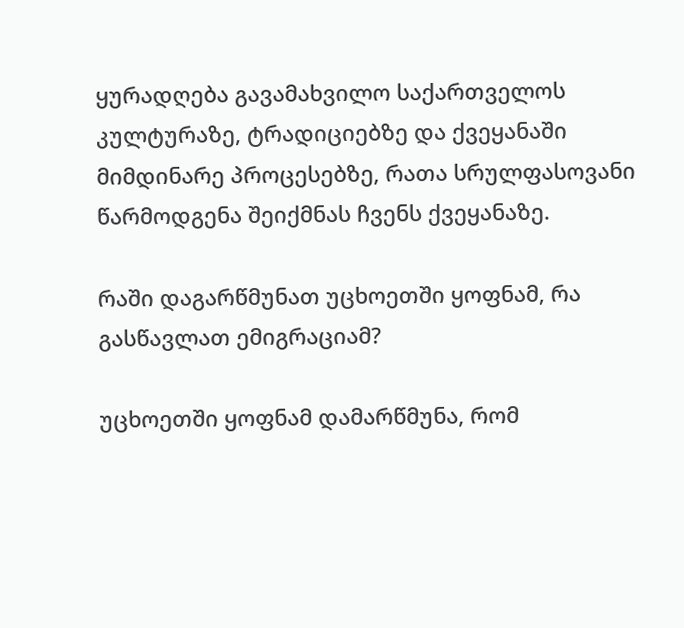ყურადღება გავამახვილო საქართველოს კულტურაზე, ტრადიციებზე და ქვეყანაში მიმდინარე პროცესებზე, რათა სრულფასოვანი წარმოდგენა შეიქმნას ჩვენს ქვეყანაზე.

რაში დაგარწმუნათ უცხოეთში ყოფნამ, რა გასწავლათ ემიგრაციამ?

უცხოეთში ყოფნამ დამარწმუნა, რომ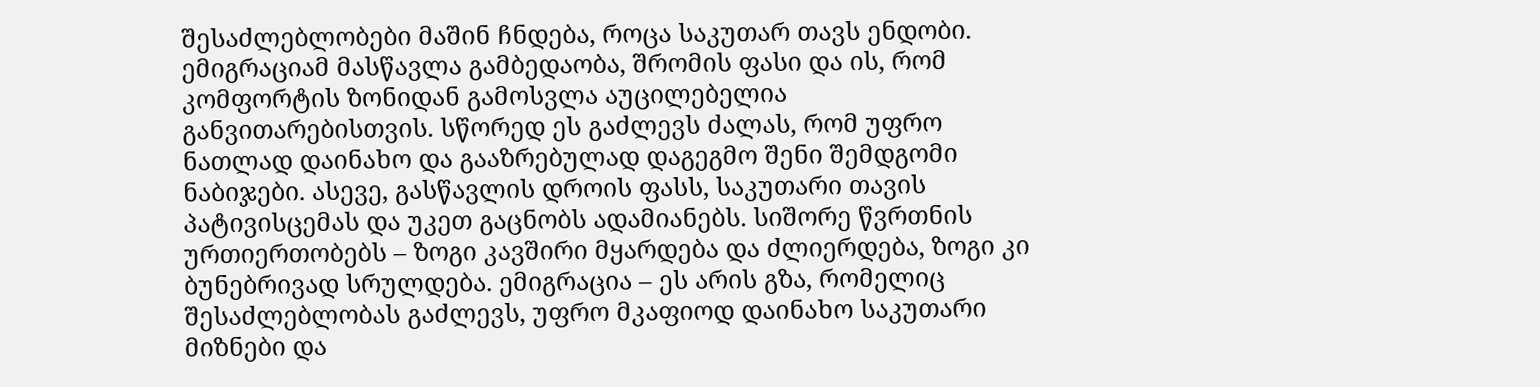შესაძლებლობები მაშინ ჩნდება, როცა საკუთარ თავს ენდობი. ემიგრაციამ მასწავლა გამბედაობა, შრომის ფასი და ის, რომ კომფორტის ზონიდან გამოსვლა აუცილებელია განვითარებისთვის. სწორედ ეს გაძლევს ძალას, რომ უფრო ნათლად დაინახო და გააზრებულად დაგეგმო შენი შემდგომი ნაბიჯები. ასევე, გასწავლის დროის ფასს, საკუთარი თავის პატივისცემას და უკეთ გაცნობს ადამიანებს. სიშორე წვრთნის ურთიერთობებს – ზოგი კავშირი მყარდება და ძლიერდება, ზოგი კი ბუნებრივად სრულდება. ემიგრაცია – ეს არის გზა, რომელიც შესაძლებლობას გაძლევს, უფრო მკაფიოდ დაინახო საკუთარი მიზნები და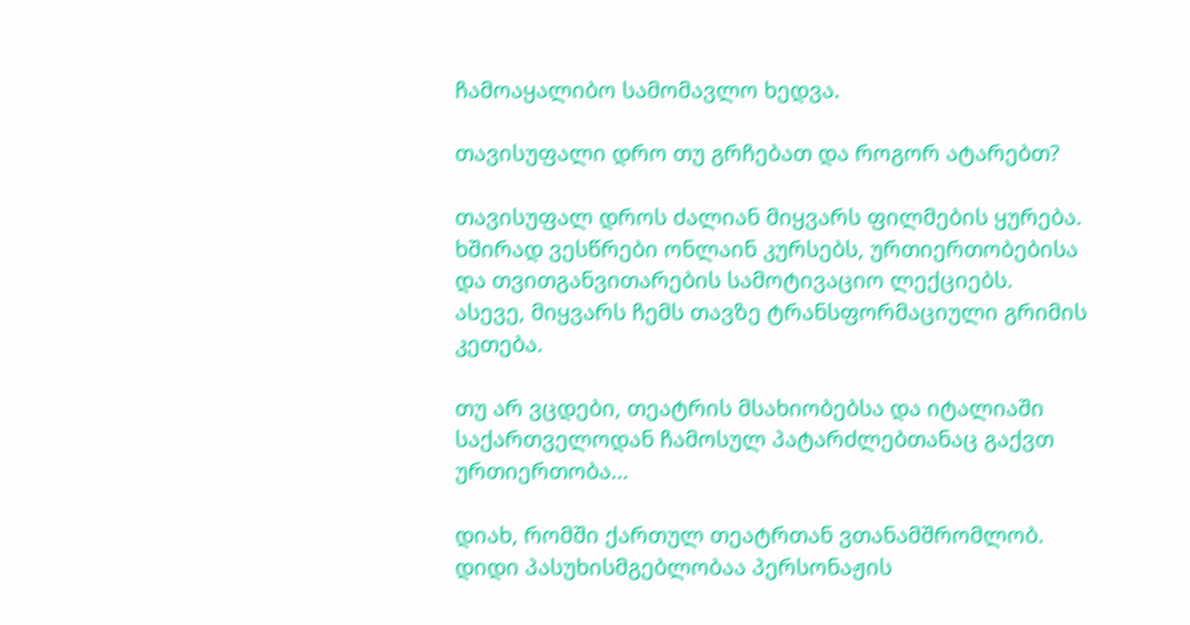ჩამოაყალიბო სამომავლო ხედვა.

თავისუფალი დრო თუ გრჩებათ და როგორ ატარებთ?

თავისუფალ დროს ძალიან მიყვარს ფილმების ყურება. ხშირად ვესწრები ონლაინ კურსებს, ურთიერთობებისა და თვითგანვითარების სამოტივაციო ლექციებს. ასევე, მიყვარს ჩემს თავზე ტრანსფორმაციული გრიმის კეთება.

თუ არ ვცდები, თეატრის მსახიობებსა და იტალიაში საქართველოდან ჩამოსულ პატარძლებთანაც გაქვთ ურთიერთობა…

დიახ, რომში ქართულ თეატრთან ვთანამშრომლობ. დიდი პასუხისმგებლობაა პერსონაჟის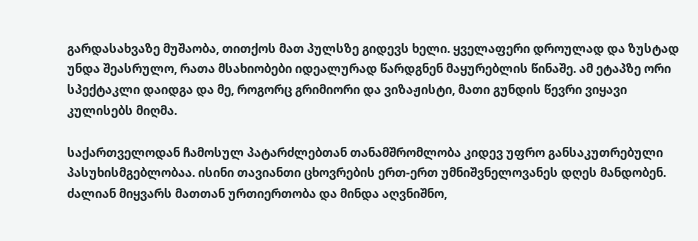გარდასახვაზე მუშაობა, თითქოს მათ პულსზე გიდევს ხელი. ყველაფერი დროულად და ზუსტად უნდა შეასრულო, რათა მსახიობები იდეალურად წარდგნენ მაყურებლის წინაშე. ამ ეტაპზე ორი სპექტაკლი დაიდგა და მე, როგორც გრიმიორი და ვიზაჟისტი, მათი გუნდის წევრი ვიყავი კულისებს მიღმა.

საქართველოდან ჩამოსულ პატარძლებთან თანამშრომლობა კიდევ უფრო განსაკუთრებული პასუხისმგებლობაა. ისინი თავიანთი ცხოვრების ერთ-ერთ უმნიშვნელოვანეს დღეს მანდობენ. ძალიან მიყვარს მათთან ურთიერთობა და მინდა აღვნიშნო,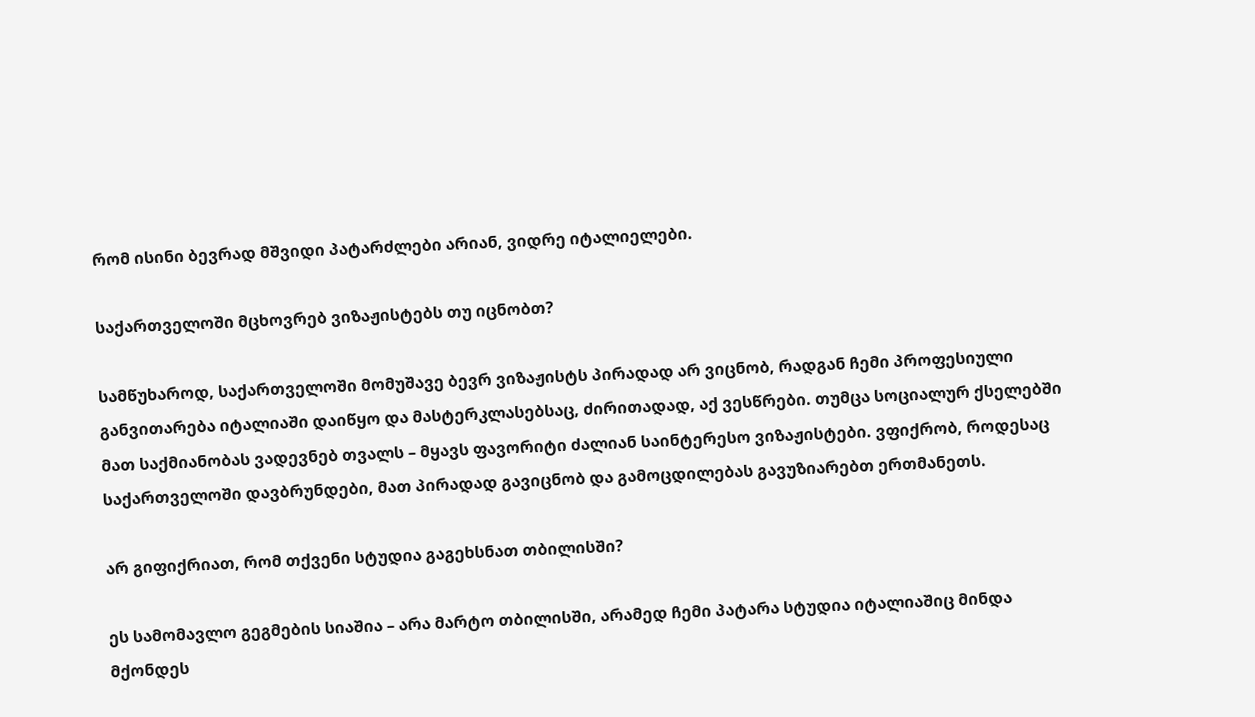რომ ისინი ბევრად მშვიდი პატარძლები არიან, ვიდრე იტალიელები.

საქართველოში მცხოვრებ ვიზაჟისტებს თუ იცნობთ?

სამწუხაროდ, საქართველოში მომუშავე ბევრ ვიზაჟისტს პირადად არ ვიცნობ, რადგან ჩემი პროფესიული განვითარება იტალიაში დაიწყო და მასტერკლასებსაც, ძირითადად, აქ ვესწრები. თუმცა სოციალურ ქსელებში მათ საქმიანობას ვადევნებ თვალს – მყავს ფავორიტი ძალიან საინტერესო ვიზაჟისტები. ვფიქრობ, როდესაც საქართველოში დავბრუნდები, მათ პირადად გავიცნობ და გამოცდილებას გავუზიარებთ ერთმანეთს.

არ გიფიქრიათ, რომ თქვენი სტუდია გაგეხსნათ თბილისში?

ეს სამომავლო გეგმების სიაშია – არა მარტო თბილისში, არამედ ჩემი პატარა სტუდია იტალიაშიც მინდა მქონდეს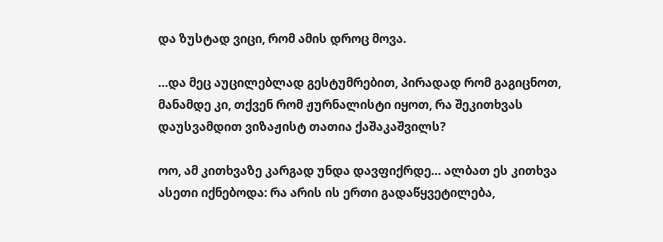და ზუსტად ვიცი, რომ ამის დროც მოვა.

…და მეც აუცილებლად გესტუმრებით, პირადად რომ გაგიცნოთ, მანამდე კი, თქვენ რომ ჟურნალისტი იყოთ, რა შეკითხვას დაუსვამდით ვიზაჟისტ თათია ქაშაკაშვილს?

ოო, ამ კითხვაზე კარგად უნდა დავფიქრდე… ალბათ ეს კითხვა ასეთი იქნებოდა: რა არის ის ერთი გადაწყვეტილება,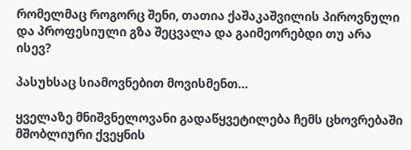რომელმაც როგორც შენი, თათია ქაშაკაშვილის პიროვნული და პროფესიული გზა შეცვალა და გაიმეორებდი თუ არა ისევ?

პასუხსაც სიამოვნებით მოვისმენთ…

ყველაზე მნიშვნელოვანი გადაწყვეტილება ჩემს ცხოვრებაში მშობლიური ქვეყნის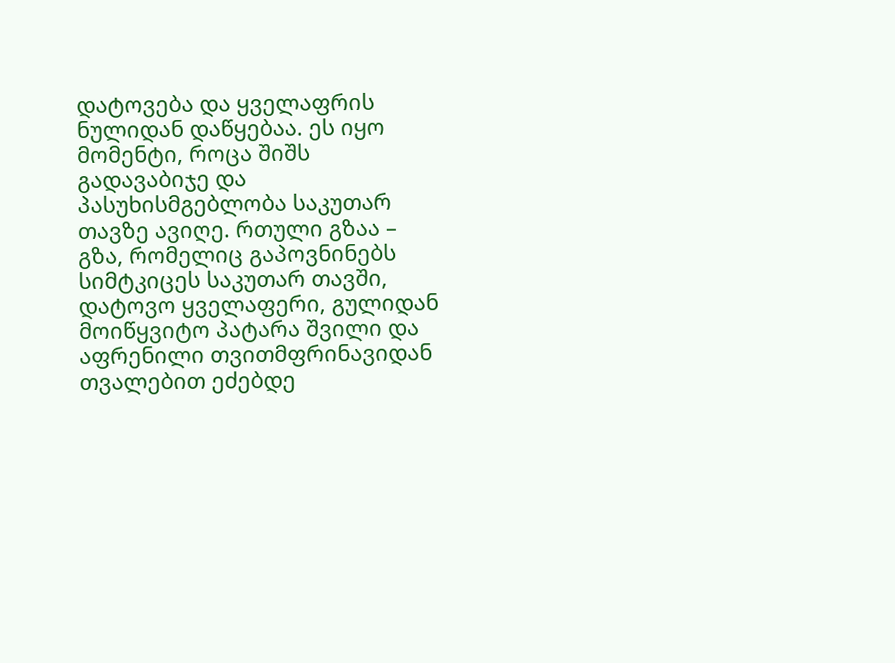დატოვება და ყველაფრის ნულიდან დაწყებაა. ეს იყო მომენტი, როცა შიშს გადავაბიჯე და პასუხისმგებლობა საკუთარ თავზე ავიღე. რთული გზაა – გზა, რომელიც გაპოვნინებს სიმტკიცეს საკუთარ თავში, დატოვო ყველაფერი, გულიდან მოიწყვიტო პატარა შვილი და აფრენილი თვითმფრინავიდან თვალებით ეძებდე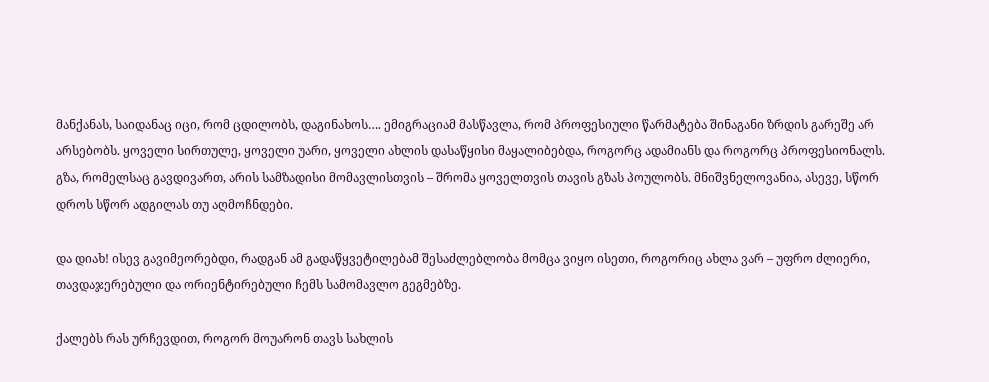მანქანას, საიდანაც იცი, რომ ცდილობს, დაგინახოს…. ემიგრაციამ მასწავლა, რომ პროფესიული წარმატება შინაგანი ზრდის გარეშე არ არსებობს. ყოველი სირთულე, ყოველი უარი, ყოველი ახლის დასაწყისი მაყალიბებდა, როგორც ადამიანს და როგორც პროფესიონალს. გზა, რომელსაც გავდივართ, არის სამზადისი მომავლისთვის – შრომა ყოველთვის თავის გზას პოულობს. მნიშვნელოვანია, ასევე, სწორ დროს სწორ ადგილას თუ აღმოჩნდები.

და დიახ! ისევ გავიმეორებდი, რადგან ამ გადაწყვეტილებამ შესაძლებლობა მომცა ვიყო ისეთი, როგორიც ახლა ვარ – უფრო ძლიერი, თავდაჯერებული და ორიენტირებული ჩემს სამომავლო გეგმებზე.

ქალებს რას ურჩევდით, როგორ მოუარონ თავს სახლის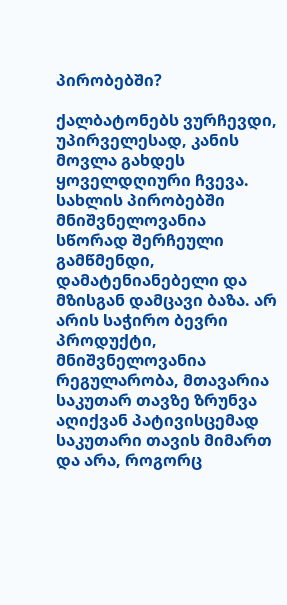პირობებში?

ქალბატონებს ვურჩევდი, უპირველესად, კანის მოვლა გახდეს ყოველდღიური ჩვევა. სახლის პირობებში მნიშვნელოვანია სწორად შერჩეული გამწმენდი, დამატენიანებელი და მზისგან დამცავი ბაზა. არ არის საჭირო ბევრი პროდუქტი, მნიშვნელოვანია რეგულარობა, მთავარია საკუთარ თავზე ზრუნვა აღიქვან პატივისცემად საკუთარი თავის მიმართ და არა, როგორც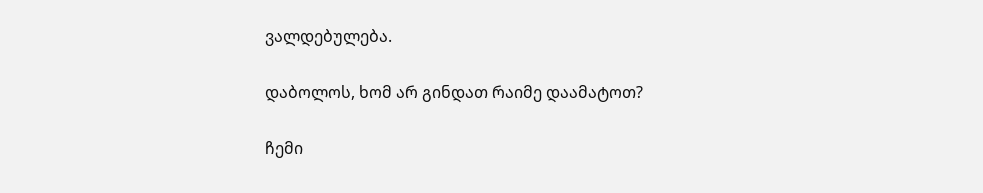ვალდებულება.

დაბოლოს, ხომ არ გინდათ რაიმე დაამატოთ?

ჩემი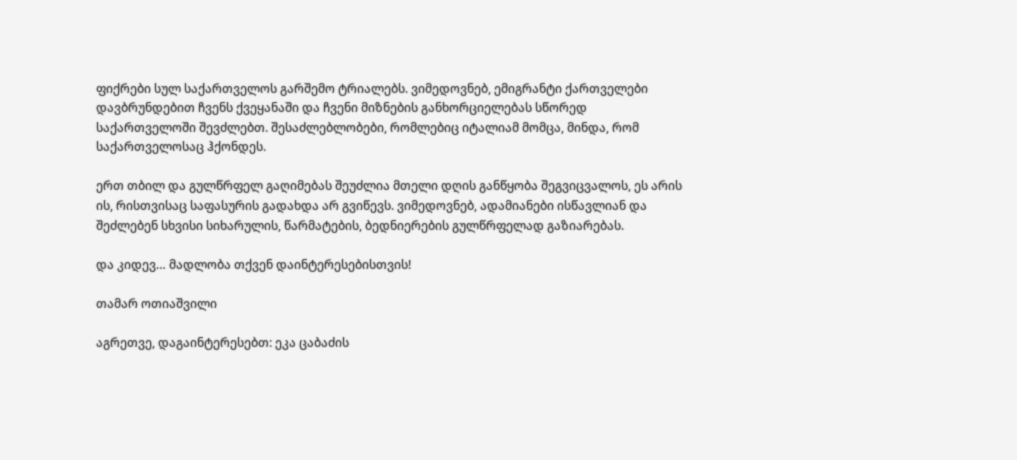ფიქრები სულ საქართველოს გარშემო ტრიალებს. ვიმედოვნებ, ემიგრანტი ქართველები დავბრუნდებით ჩვენს ქვეყანაში და ჩვენი მიზნების განხორციელებას სწორედ საქართველოში შევძლებთ. შესაძლებლობები, რომლებიც იტალიამ მომცა, მინდა, რომ საქართველოსაც ჰქონდეს.

ერთ თბილ და გულწრფელ გაღიმებას შეუძლია მთელი დღის განწყობა შეგვიცვალოს, ეს არის ის, რისთვისაც საფასურის გადახდა არ გვიწევს. ვიმედოვნებ, ადამიანები ისწავლიან და შეძლებენ სხვისი სიხარულის, წარმატების, ბედნიერების გულწრფელად გაზიარებას.

და კიდევ… მადლობა თქვენ დაინტერესებისთვის!

თამარ ოთიაშვილი

აგრეთვე, დაგაინტერესებთ: ეკა ცაბაძის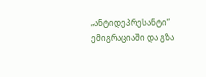„ანტიდეპრესანტი“ ემიგრაციაში და გზა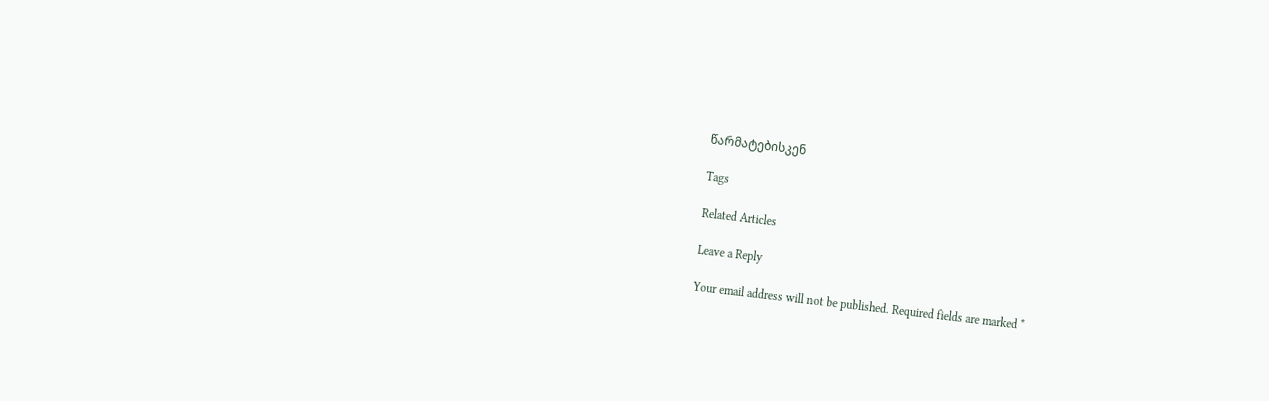წარმატებისკენ

Tags

Related Articles

Leave a Reply

Your email address will not be published. Required fields are marked *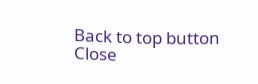Back to top button
Close